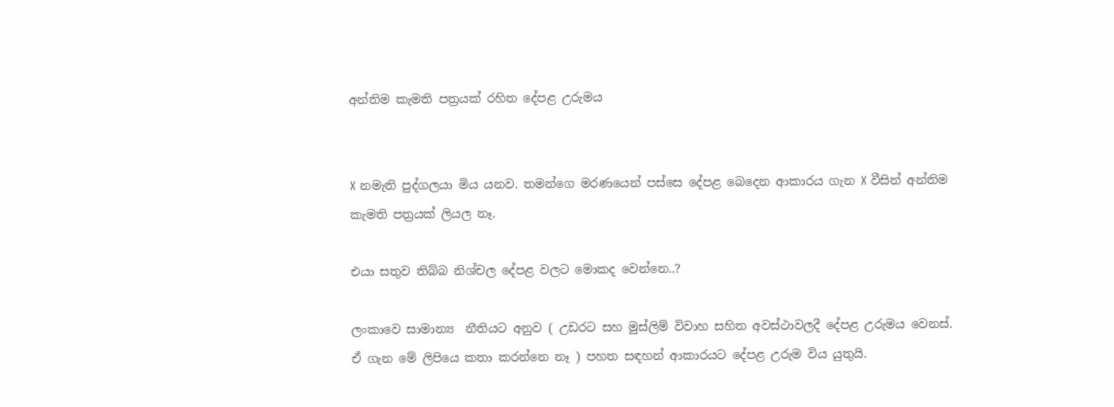අන්තිම කැමති පත්‍රයක් රහිත දේපළ උරුමය


X නමැති පුද්ගලයා මිය යනව. තමන්ගෙ මරණයෙන් පස්සෙ දේපළ බෙදෙන ආකාරය ගැන X වීසින් අන්තිම කැමති පත්‍රයක් ලියල නෑ.

එයා සතුව තිබ්බ නිශ්චල දේපළ වලට මොකද වෙන්නෙ..?

ලංකාවෙ සාමාන්‍ය  නීතියට අනුව ( උඩරට සහ මුස්ලිම් විවාහ සහිත අවස්ථාවලදී දේපළ උරුමය වෙනස්. ඒ ගැන මේ ලිපියෙ කතා කරන්නෙ නෑ ) පහත සඳහන් ආකාරයට දේපළ උරුම විය යුතුයි.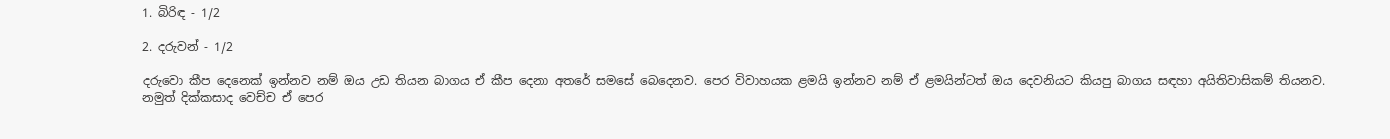1. බිරිඳ - 1/2

2. දරුවන් - 1/2

දරුවො කීප දෙනෙක් ඉන්නව නම් ඔය උඩ තියන බාගය ඒ කීප දෙනා අතරේ සමසේ බෙදෙනව. පෙර විවාහයක ළමයි ඉන්නව නම් ඒ ළමයින්ටත් ඔය දෙවනියට කියපු බාගය සඳහා අයිතිවාසිකම් තියනව. නමුත් දික්කසාද වෙච්ච ඒ පෙර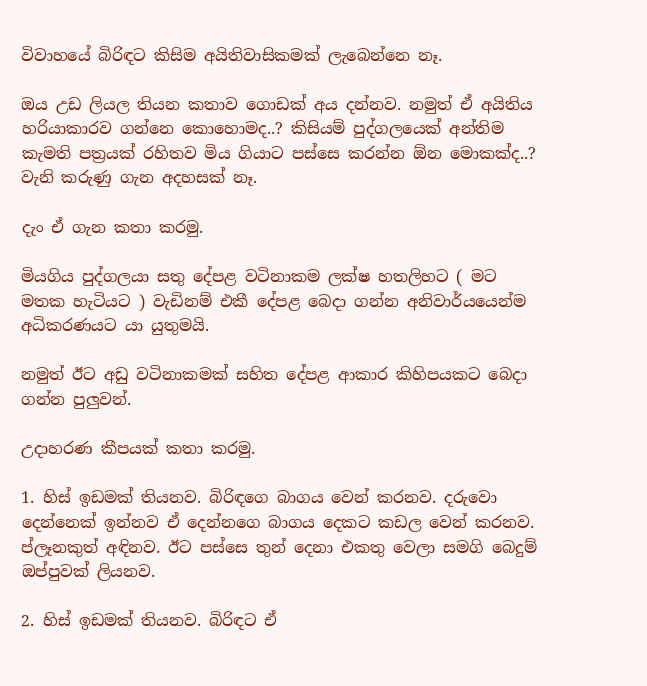විවාහයේ බිරිඳට කිසිම අයිතිවාසිකමක් ලැබෙන්නෙ නෑ.

ඔය උඩ ලියල තියන කතාව ගොඩක් අය දන්නව. නමුත් ඒ අයිතිය හරියාකාරව ගන්නෙ කොහොමද..? කිසියම් පුද්ගලයෙක් අන්තිම කැමති පත්‍රයක් රහිතව මිය ගියාට පස්සෙ කරන්න ඕන මොකක්ද..? වැනි කරුණු ගැන අදහසක් නෑ.

දැං ඒ ගැන කතා කරමු.

මියගිය පුද්ගලයා සතු දේපළ වටිනාකම ලක්ෂ හතලිහට ( මට මතක හැටියට ) වැඩිනම් එකී දේපළ බෙදා ගන්න අනිවාර්යයෙන්ම අධිකරණයට යා යුතුමයි.

නමුත් ඊට අඩු වටිනාකමක් සහිත දේපළ ආකාර කිහිපයකට බෙදා ගන්න පුලුවන්.

උදාහරණ කීපයක් කතා කරමු.

1. හිස් ඉඩමක් තියනව. බිරිඳගෙ බාගය වෙන් කරනව. දරුවො දෙන්නෙක් ඉන්නව ඒ දෙන්නගෙ බාගය දෙකට කඩල වෙන් කරනව. ප්ලෑනකුත් අඳිනව. ඊට පස්සෙ තුන් දෙනා එකතු වෙලා සමගි බෙදුම් ඔප්පුවක් ලියනව.

2. හිස් ඉඩමක් තියනව. බිරිඳට ඒ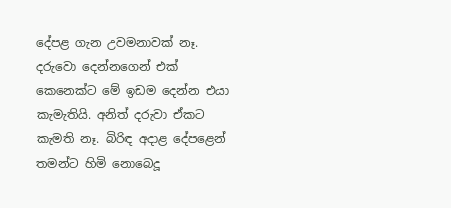දේපළ ගැන උවමනාවක් නෑ. දරුවො දෙන්නගෙන් එක් කෙනෙක්ට මේ ඉඩම දෙන්න එයා කැමැතියි. අනිත් දරුවා ඒකට කැමති නෑ. බිරිඳ අදාළ දේපළෙන් තමන්ට හිමි නොබෙදූ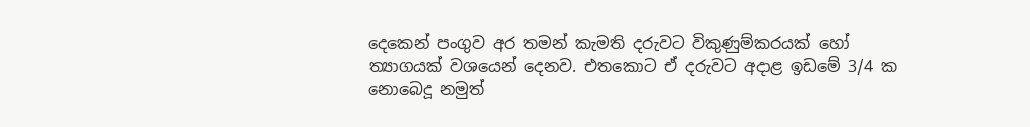දෙකෙන් පංගුව අර තමන් කැමති දරුවට විකුණුම්කරයක් හෝ ත්‍යාගයක් වශයෙන් දෙනව. එතකොට ඒ දරුවට අදාළ ඉඩමේ 3/4 ක නොබෙදූ නමුත්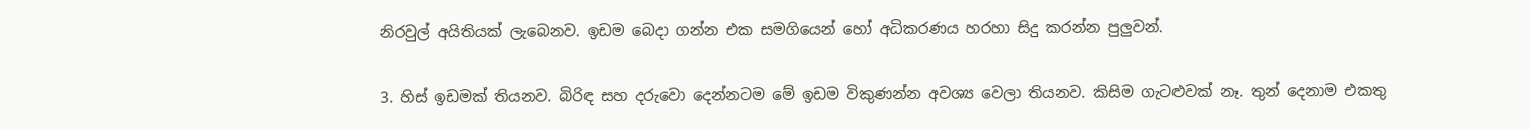නිරවුල් අයිතියක් ලැබෙනව. ඉඩම බෙදා ගන්න එක සමගියෙන් හෝ අධිකරණය හරහා සිදු කරන්න පුලුවන්.

3. හිස් ඉඩමක් තියනව. බිරිඳ සහ දරුවො දෙන්නටම මේ ඉඩම විකුණන්න අවශ්‍ය වෙලා තියනව. කිසිම ගැටළුවක් නෑ. තුන් දෙනාම එකතු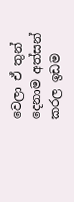වෙලා ඒ තුන් දෙනාම අත්සන් කරල ඉඩම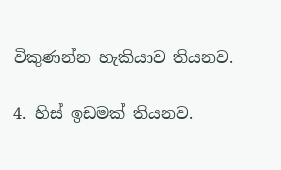විකුණන්න හැකියාව තියනව.

4. හිස් ඉඩමක් තියනව.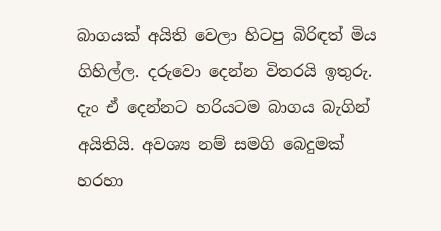බාගයක් අයිති වෙලා හිටපු බිරිඳත් මිය ගිහිල්ල. දරුවො දෙන්න විතරයි ඉතුරු. දැං ඒ දෙන්නට හරියටම බාගය බැගින් අයිතියි. අවශ්‍ය නම් සමගි බෙදුමක් හරහා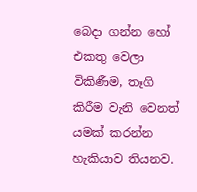බෙදා ගන්න හෝ එකතු වෙලා විකිණීම, තෑගි කිරීම වැනි වෙනත් යමක් කරන්න හැකියාව තියනව.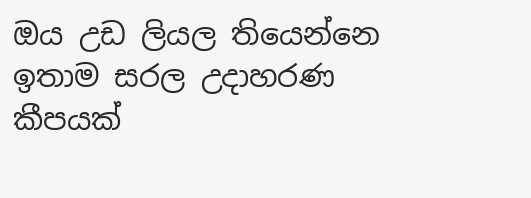ඔය උඩ ලියල තියෙන්නෙ ඉතාම සරල උදාහරණ කීපයක්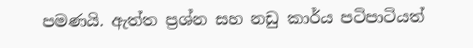පමණයි. ඇත්ත ප්‍රශ්න සහ නඩු කාර්ය පටිපාටියත්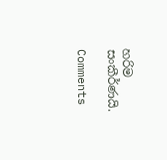හරිම සංකීර්ණයි.

Comments